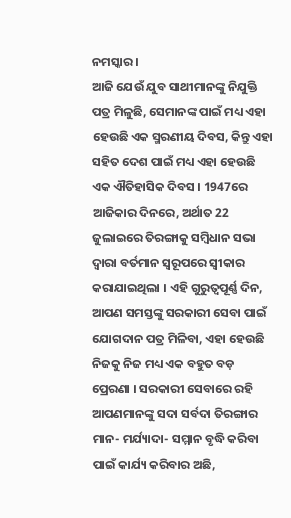ନମସ୍କାର ।
ଆଜି ଯେଉଁ ଯୁବ ସାଥୀମାନଙ୍କୁ ନିଯୁକ୍ତି ପତ୍ର ମିଳୁଛି, ସେମାନଙ୍କ ପାଇଁ ମଧ୍ୟ ଏହା ହେଉଛି ଏକ ସ୍ମରଣୀୟ ଦିବସ, କିନ୍ତୁ ଏହା ସହିତ ଦେଶ ପାଇଁ ମଧ୍ୟ ଏହା ହେଉଛି ଏକ ଐତିହାସିକ ଦିବସ । 1947ରେ ଆଜିକାର ଦିନରେ, ଅର୍ଥାତ 22 ଜୁଲାଇରେ ତିରଙ୍ଗାକୁ ସମ୍ବିଧାନ ସଭା ଦ୍ୱାରା ବର୍ତମାନ ସ୍ୱରୂପରେ ସ୍ୱୀକାର କରାଯାଇଥିଲା । ଏହି ଗୁରୁତ୍ୱପୂର୍ଣ୍ଣ ଦିନ, ଆପଣ ସମସ୍ତଙ୍କୁ ସରକାରୀ ସେବା ପାଇଁ ଯୋଗଦାନ ପତ୍ର ମିଳିବା, ଏହା ହେଉଛି ନିଜକୁ ନିଜ ମଧ୍ୟ ଏକ ବହୁତ ବଡ଼ ପ୍ରେରଣା । ସରକାରୀ ସେବାରେ ରହି ଆପଣମାନଙ୍କୁ ସଦା ସର୍ବଦା ତିରଙ୍ଗାର ମାନ- ମର୍ଯ୍ୟାଦା- ସମ୍ମାନ ବୃଦ୍ଧି କରିବା ପାଇଁ କାର୍ଯ୍ୟ କରିବାର ଅଛି,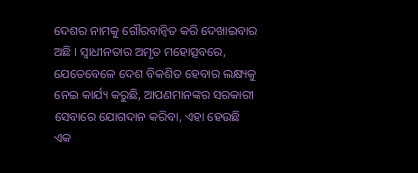ଦେଶର ନାମକୁ ଗୌରବାନ୍ୱିତ କରି ଦେଖାଇବାର ଅଛି । ସ୍ୱାଧୀନତାର ଅମୃତ ମହୋତ୍ସବରେ, ଯେତେବେଳେ ଦେଶ ବିକଶିତ ହେବାର ଲକ୍ଷ୍ୟକୁ ନେଇ କାର୍ଯ୍ୟ କରୁଛି, ଆପଣମାନଙ୍କର ସରକାରୀ ସେବାରେ ଯୋଗଦାନ କରିବା, ଏହା ହେଉଛି ଏକ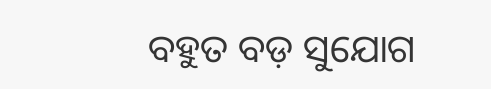ବହୁତ ବଡ଼ ସୁଯୋଗ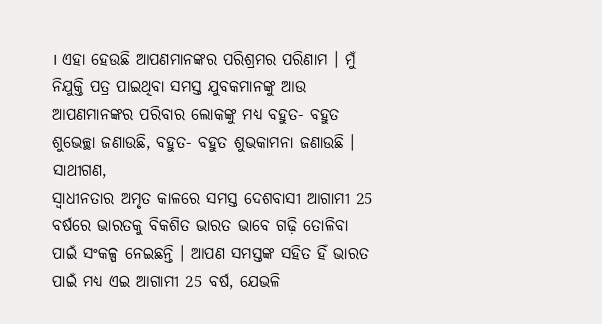। ଏହା ହେଉଛି ଆପଣମାନଙ୍କର ପରିଶ୍ରମର ପରିଣାମ । ମୁଁ ନିଯୁକ୍ତି ପତ୍ର ପାଇଥିବା ସମସ୍ତ ଯୁବକମାନଙ୍କୁ ଆଉ ଆପଣମାନଙ୍କର ପରିବାର ଲୋକଙ୍କୁ ମଧ୍ୟ ବହୁତ- ବହୁତ ଶୁଭେଚ୍ଛା ଜଣାଉଛି, ବହୁତ- ବହୁତ ଶୁଭକାମନା ଜଣାଉଛି ।
ସାଥୀଗଣ,
ସ୍ୱାଧୀନତାର ଅମୃତ କାଳରେ ସମସ୍ତ ଦେଶବାସୀ ଆଗାମୀ 25 ବର୍ଷରେ ଭାରତକୁ ବିକଶିତ ଭାରତ ଭାବେ ଗଢ଼ି ତୋଳିବା ପାଇଁ ସଂକଳ୍ପ ନେଇଛନ୍ତି । ଆପଣ ସମସ୍ତଙ୍କ ସହିତ ହିଁ ଭାରତ ପାଇଁ ମଧ୍ୟ ଏଇ ଆଗାମୀ 25 ବର୍ଷ, ଯେଭଳି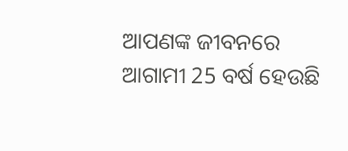ଆପଣଙ୍କ ଜୀବନରେ ଆଗାମୀ 25 ବର୍ଷ ହେଉଛି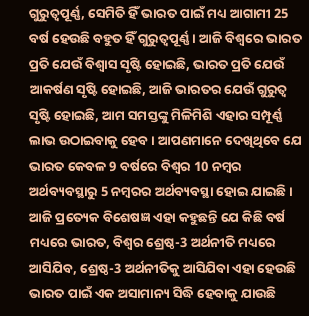ଗୁରୁତ୍ୱପୂର୍ଣ୍ଣ, ସେମିତି ହିଁ ଭାରତ ପାଇଁ ମଧ୍ୟ ଆଗାମୀ 25 ବର୍ଷ ହେଉଛି ବହୁତ ହିଁ ଗୁରୁତ୍ୱପୂର୍ଣ୍ଣ । ଆଜି ବିଶ୍ୱରେ ଭାରତ ପ୍ରତି ଯେଉଁ ବିଶ୍ୱାସ ସୃଷ୍ଟି ହୋଇଛି, ଭାରତ ପ୍ରତି ଯେଉଁ ଆକର୍ଷଣ ସୃଷ୍ଟି ହୋଇଛି, ଆଜି ଭାରତର ଯେଉଁ ଗୁରୁତ୍ୱ ସୃଷ୍ଟି ହୋଇଛି, ଆମ ସମସ୍ତଙ୍କୁ ମିଳିମିଶି ଏହାର ସମ୍ପୂର୍ଣ୍ଣ ଲାଭ ଉଠାଇବାକୁ ହେବ । ଆପଣମାନେ ଦେଖିଥିବେ ଯେ ଭାରତ କେବଳ 9 ବର୍ଷରେ ବିଶ୍ୱର 10 ନମ୍ବର ଅର୍ଥବ୍ୟବସ୍ଥାରୁ 5 ନମ୍ବରର ଅର୍ଥବ୍ୟବସ୍ଥା ହୋଇ ଯାଇଛି । ଆଜି ପ୍ରତ୍ୟେକ ବିଶେଷଜ୍ଞ ଏହା କହୁଛନ୍ତି ଯେ କିଛି ବର୍ଷ ମଧ୍ୟରେ ଭାରତ, ବିଶ୍ୱର ଶ୍ରେଷ୍ଠ-3 ଅର୍ଥନୀତି ମଧ୍ୟରେ ଆସିଯିବ, ଶ୍ରେଷ୍ଠ-3 ଅର୍ଥନୀତିକୁ ଆସିଯିବା ଏହା ହେଉଛି ଭାରତ ପାଇଁ ଏକ ଅସାମାନ୍ୟ ସିଦ୍ଧି ହେବାକୁ ଯାଉଛି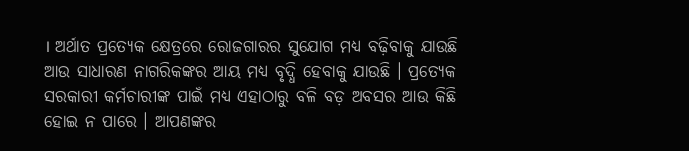। ଅର୍ଥାତ ପ୍ରତ୍ୟେକ କ୍ଷେତ୍ରରେ ରୋଜଗାରର ସୁଯୋଗ ମଧ୍ୟ ବଢ଼ିବାକୁ ଯାଉଛି ଆଉ ସାଧାରଣ ନାଗରିକଙ୍କର ଆୟ ମଧ୍ୟ ବୃଦ୍ଧି ହେବାକୁ ଯାଉଛି । ପ୍ରତ୍ୟେକ ସରକାରୀ କର୍ମଚାରୀଙ୍କ ପାଇଁ ମଧ୍ୟ ଏହାଠାରୁ ବଳି ବଡ଼ ଅବସର ଆଉ କିଛି ହୋଇ ନ ପାରେ । ଆପଣଙ୍କର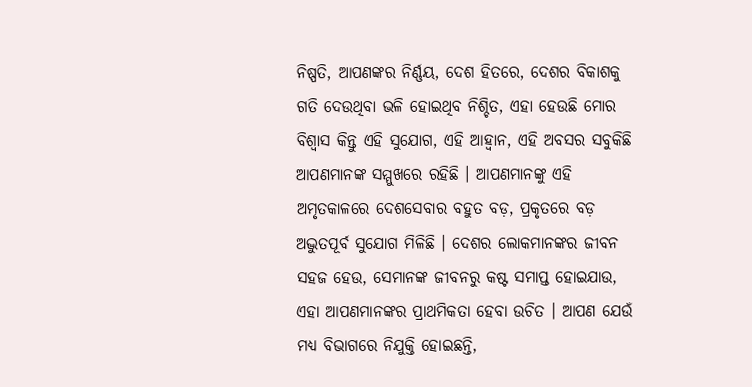ନିଷ୍ପତି, ଆପଣଙ୍କର ନିର୍ଣ୍ଣୟ, ଦେଶ ହିତରେ, ଦେଶର ବିକାଶକୁ ଗତି ଦେଉଥିବା ଭଳି ହୋଇଥିବ ନିଶ୍ଚିତ, ଏହା ହେଉଛି ମୋର ବିଶ୍ୱାସ କିନ୍ତୁ ଏହି ସୁଯୋଗ, ଏହି ଆହ୍ୱାନ, ଏହି ଅବସର ସବୁକିଛି ଆପଣମାନଙ୍କ ସମ୍ମୁଖରେ ରହିଛି । ଆପଣମାନଙ୍କୁ ଏହି ଅମୃତକାଳରେ ଦେଶସେବାର ବହୁତ ବଡ଼, ପ୍ରକୃତରେ ବଡ଼ ଅଦ୍ଭୁତପୂର୍ବ ସୁଯୋଗ ମିଳିଛି । ଦେଶର ଲୋକମାନଙ୍କର ଜୀବନ ସହଜ ହେଉ, ସେମାନଙ୍କ ଜୀବନରୁ କଷ୍ଟ ସମାପ୍ତ ହୋଇଯାଉ, ଏହା ଆପଣମାନଙ୍କର ପ୍ରାଥମିକତା ହେବା ଉଚିତ । ଆପଣ ଯେଉଁ ମଧ୍ୟ ବିଭାଗରେ ନିଯୁକ୍ତି ହୋଇଛନ୍ତି,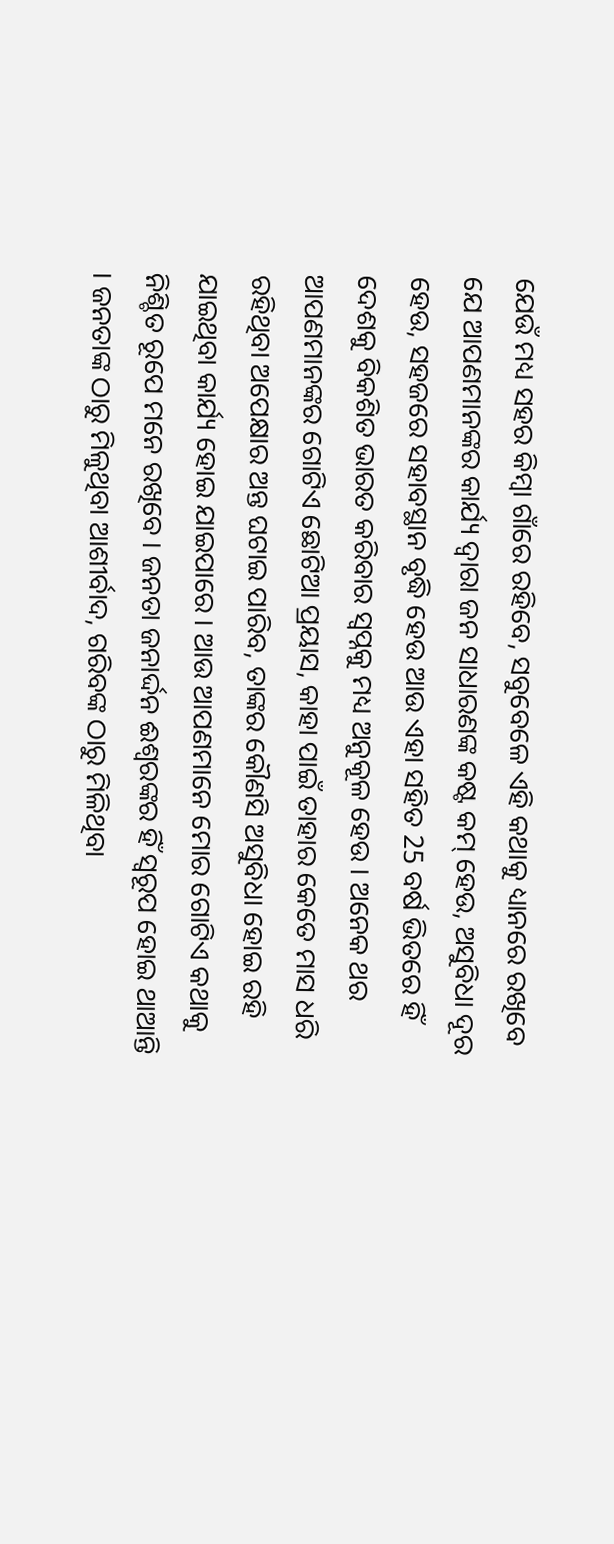ଯେଉଁ ମଧ୍ୟ ସହର କିମ୍ବା ଗାଁରେ ରହିବେ, ସବୁବେଳେ ଏହି କଥାକୁ ଧ୍ୟାନରେ ରଖିବେ ଯେ ଆପଣମାନଙ୍କର କାର୍ଯ୍ୟ ଦ୍ୱାରା ଜନ ସାଧାରଣଙ୍କ କଷ୍ଟ କମ୍ ହେଉ, ଅସୁବିଧା ଦୂର ହେଉ, ସହଜରେ ସହାବସ୍ଥାନ ବୃଦ୍ଧି ହେଉ ଆଉ ଏହା ସହିତ 25 ବର୍ଷ ଭିତରେ ହିଁ ଦେଶକୁ ବିକଶିତ ଭାରତ କରିବାର ସ୍ୱପ୍ନକୁ ମଧ୍ୟ ଅନୁକୂଳ ହେଉ । ଅନେକ ଥର ଆପଣମାନଙ୍କର ଗୋଟିଏ ଛୋଟିଆ ପ୍ରୟାସ, କାହା ପାଇଁ ତାହାର କେତେ ମାସ ଧରି ରହିଥିବା ଅପେକ୍ଷାର ଅନ୍ତ ଘଟାଇ ପାରିବ, ତାଙ୍କର କୌଣସି ଅସୁବିଧା ହୋଇ ରହି ଯାଇଥିବା କାର୍ଯ୍ୟ ହୋଇ ଯାଇପାରେ । ଆଉ ଆପଣମାନେ ମୋର ଗୋଟିଏ କଥାକୁ ନିଶ୍ଚିତ ରୂପେ ମନେ ରଖିବେ । ଜନତା ଜନାର୍ଦ୍ଦନ ଈଶ୍ୱରଙ୍କର ହିଁ ସ୍ୱରୂପ ହୋଇ ଥାଆନ୍ତି । ଜନତାଙ୍କ ଠାରୁ ମିଳୁଥିବା ଆଶୀର୍ବାଦ, ଗରିବଙ୍କ ଠାରୁ ମିଳିଥିବା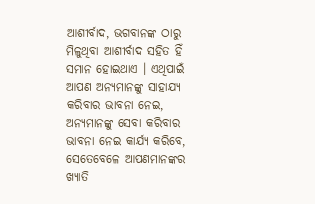ଆଶୀର୍ବାଦ, ଭଗବାନଙ୍କ ଠାରୁ ମିଳୁଥିବା ଆଶୀର୍ବାଦ ସହିତ ହିଁ ସମାନ ହୋଇଥାଏ । ଏଥିପାଇଁ ଆପଣ ଅନ୍ୟମାନଙ୍କୁ ସାହାଯ୍ୟ କରିବାର ଭାବନା ନେଇ, ଅନ୍ୟମାନଙ୍କୁ ସେବା କରିବାର ଭାବନା ନେଇ କାର୍ଯ୍ୟ କରିବେ, ସେତେବେଳେ ଆପଣମାନଙ୍କର ଖ୍ୟାତି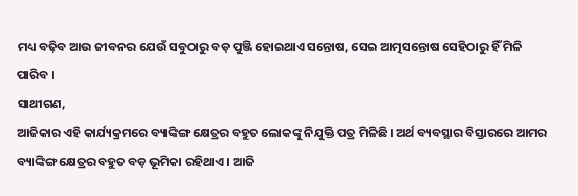ମଧ୍ୟ ବଢ଼ିବ ଆଉ ଜୀବନର ଯେଉଁ ସବୁଠାରୁ ବଡ଼ ପୁଞ୍ଜି ହୋଇଥାଏ ସନ୍ତୋଷ, ସେଇ ଆତ୍ମସନ୍ତୋଷ ସେହିଠାରୁ ହିଁ ମିଳି ପାରିବ ।
ସାଥୀଗଣ,
ଆଜିକାର ଏହି କାର୍ଯ୍ୟକ୍ରମରେ ବ୍ୟାଙ୍କିଙ୍ଗ କ୍ଷେତ୍ରର ବହୁତ ଲୋକଙ୍କୁ ନିଯୁକ୍ତି ପତ୍ର ମିଳିଛି । ଅର୍ଥ ବ୍ୟବସ୍ଥାର ବିସ୍ତାରରେ ଆମର ବ୍ୟାଙ୍କିଙ୍ଗ କ୍ଷେତ୍ରର ବହୁତ ବଡ଼ ଭୂମିକା ରହିଥାଏ । ଆଜି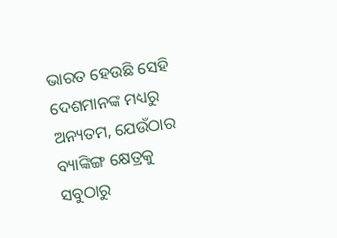ଭାରତ ହେଉଛି ସେହି ଦେଶମାନଙ୍କ ମଧ୍ୟରୁ ଅନ୍ୟତମ, ଯେଉଁଠାର ବ୍ୟାଙ୍କିଙ୍ଗ କ୍ଷେତ୍ରକୁ ସବୁଠାରୁ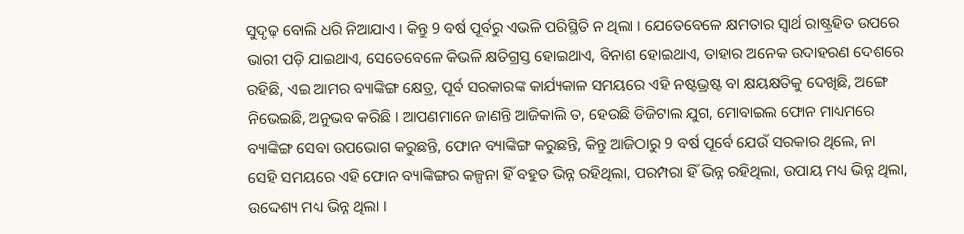ସୁଦୃଢ଼ ବୋଲି ଧରି ନିଆଯାଏ । କିନ୍ତୁ 9 ବର୍ଷ ପୂର୍ବରୁ ଏଭଳି ପରିସ୍ଥିତି ନ ଥିଲା । ଯେତେବେଳେ କ୍ଷମତାର ସ୍ୱାର୍ଥ ରାଷ୍ଟ୍ରହିତ ଉପରେ ଭାରୀ ପଡ଼ି ଯାଇଥାଏ, ସେତେବେଳେ କିଭଳି କ୍ଷତିଗ୍ରସ୍ତ ହୋଇଥାଏ, ବିନାଶ ହୋଇଥାଏ, ତାହାର ଅନେକ ଉଦାହରଣ ଦେଶରେ ରହିଛି, ଏଇ ଆମର ବ୍ୟାଙ୍କିଙ୍ଗ କ୍ଷେତ୍ର, ପୂର୍ବ ସରକାରଙ୍କ କାର୍ଯ୍ୟକାଳ ସମୟରେ ଏହି ନଷ୍ଟଭ୍ରଷ୍ଟ ବା କ୍ଷୟକ୍ଷତିକୁ ଦେଖିଛି, ଅଙ୍ଗେ ନିଭେଇଛି, ଅନୁଭବ କରିଛି । ଆପଣମାନେ ଜାଣନ୍ତି ଆଜିକାଲି ତ, ହେଉଛି ଡିଜିଟାଲ ଯୁଗ, ମୋବାଇଲ ଫୋନ ମାଧ୍ୟମରେ ବ୍ୟାଙ୍କିଙ୍ଗ ସେବା ଉପଭୋଗ କରୁଛନ୍ତି, ଫୋନ ବ୍ୟାଙ୍କିଙ୍ଗ କରୁଛନ୍ତି, କିନ୍ତୁ ଆଜିଠାରୁ 9 ବର୍ଷ ପୂର୍ବେ ଯେଉଁ ସରକାର ଥିଲେ, ନା ସେହି ସମୟରେ ଏହି ଫୋନ ବ୍ୟାଙ୍କିଙ୍ଗର କଳ୍ପନା ହିଁ ବହୁତ ଭିନ୍ନ ରହିଥିଲା, ପରମ୍ପରା ହିଁ ଭିନ୍ନ ରହିଥିଲା, ଉପାୟ ମଧ୍ୟ ଭିନ୍ନ ଥିଲା, ଉଦ୍ଦେଶ୍ୟ ମଧ୍ୟ ଭିନ୍ନ ଥିଲା ।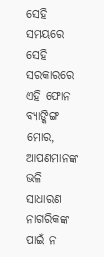ସେହି ସମୟରେ ସେହି ସରକାରରେ ଏହି ଫୋନ ବ୍ୟାଙ୍କିଙ୍ଗ ମୋର, ଆପଣମାନଙ୍କ ଭଳି ସାଧାରଣ ନାଗରିକଙ୍କ ପାଇଁ ନ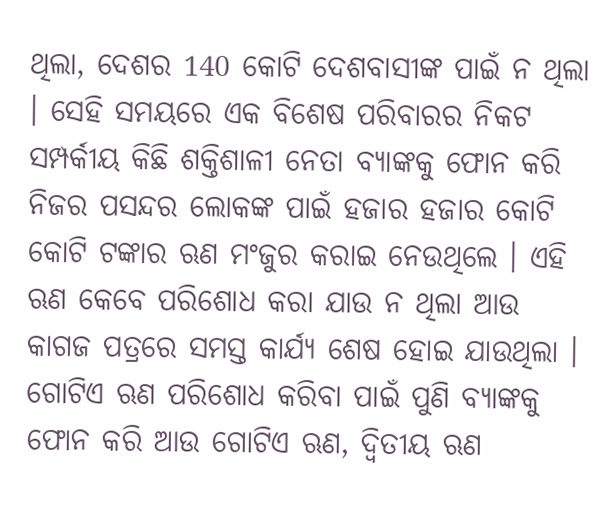ଥିଲା, ଦେଶର 140 କୋଟି ଦେଶବାସୀଙ୍କ ପାଇଁ ନ ଥିଲା । ସେହି ସମୟରେ ଏକ ବିଶେଷ ପରିବାରର ନିକଟ ସମ୍ପର୍କୀୟ କିଛି ଶକ୍ତିଶାଳୀ ନେତା ବ୍ୟାଙ୍କକୁ ଫୋନ କରି ନିଜର ପସନ୍ଦର ଲୋକଙ୍କ ପାଇଁ ହଜାର ହଜାର କୋଟି କୋଟି ଟଙ୍କାର ଋଣ ମଂଜୁର କରାଇ ନେଉଥିଲେ । ଏହି ଋଣ କେବେ ପରିଶୋଧ କରା ଯାଉ ନ ଥିଲା ଆଉ କାଗଜ ପତ୍ରରେ ସମସ୍ତ କାର୍ଯ୍ୟ ଶେଷ ହୋଇ ଯାଉଥିଲା । ଗୋଟିଏ ଋଣ ପରିଶୋଧ କରିବା ପାଇଁ ପୁଣି ବ୍ୟାଙ୍କକୁ ଫୋନ କରି ଆଉ ଗୋଟିଏ ଋଣ, ଦ୍ୱିତୀୟ ଋଣ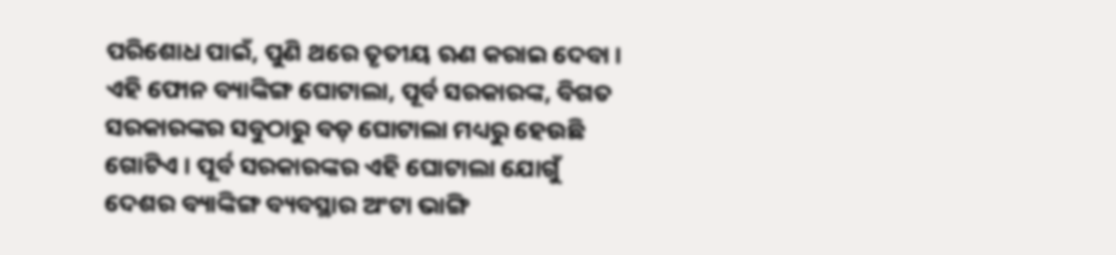ପରିଶୋଧ ପାଇଁ, ପୁଣି ଥରେ ତୃତୀୟ ଋଣ କରାଇ ଦେବା । ଏହି ଫୋନ ବ୍ୟାଙ୍କିଙ୍ଗ ଘୋଟାଲା, ପୂର୍ବ ସରକାରଙ୍କ, ବିଗତ ସରକାରଙ୍କର ସବୁଠାରୁ ବଡ଼ ଘୋଟାଲା ମଧ୍ୟରୁ ହେଉଛି ଗୋଟିଏ । ପୂର୍ବ ସରକାରଙ୍କର ଏହି ଘୋଟାଲା ଯୋଗୁଁ ଦେଶର ବ୍ୟାଙ୍କିଙ୍ଗ ବ୍ୟବସ୍ଥାର ଅଂଟା ଭାଙ୍ଗି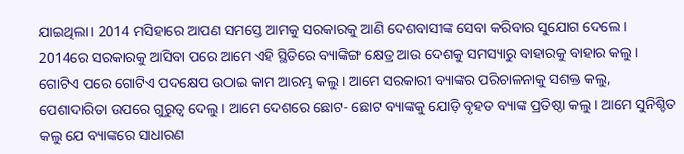ଯାଇଥିଲା। 2014 ମସିହାରେ ଆପଣ ସମସ୍ତେ ଆମକୁ ସରକାରକୁ ଆଣି ଦେଶବାସୀଙ୍କ ସେବା କରିବାର ସୁଯୋଗ ଦେଲେ । 2014ରେ ସରକାରକୁ ଆସିବା ପରେ ଆମେ ଏହି ସ୍ଥିତିରେ ବ୍ୟାଙ୍କିଙ୍ଗ କ୍ଷେତ୍ର ଆଉ ଦେଶକୁ ସମସ୍ୟାରୁ ବାହାରକୁ ବାହାର କଲୁ । ଗୋଟିଏ ପରେ ଗୋଟିଏ ପଦକ୍ଷେପ ଉଠାଇ କାମ ଆରମ୍ଭ କଲୁ । ଆମେ ସରକାରୀ ବ୍ୟାଙ୍କର ପରିଚାଳନାକୁ ସଶକ୍ତ କଲୁ, ପେଶାଦାରିତା ଉପରେ ଗୁରୁତ୍ୱ ଦେଲୁ । ଆମେ ଦେଶରେ ଛୋଟ- ଛୋଟ ବ୍ୟାଙ୍କକୁ ଯୋଡ଼ି ବୃହତ ବ୍ୟାଙ୍କ ପ୍ରତିଷ୍ଠା କଲୁ । ଆମେ ସୁନିଶ୍ଚିତ କଲୁ ଯେ ବ୍ୟାଙ୍କରେ ସାଧାରଣ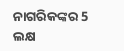ନାଗରିକଙ୍କର 5 ଲକ୍ଷ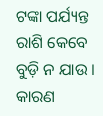ଟଙ୍କା ପର୍ଯ୍ୟନ୍ତ ରାଶି କେବେ ବୁଡ଼ି ନ ଯାଉ । କାରଣ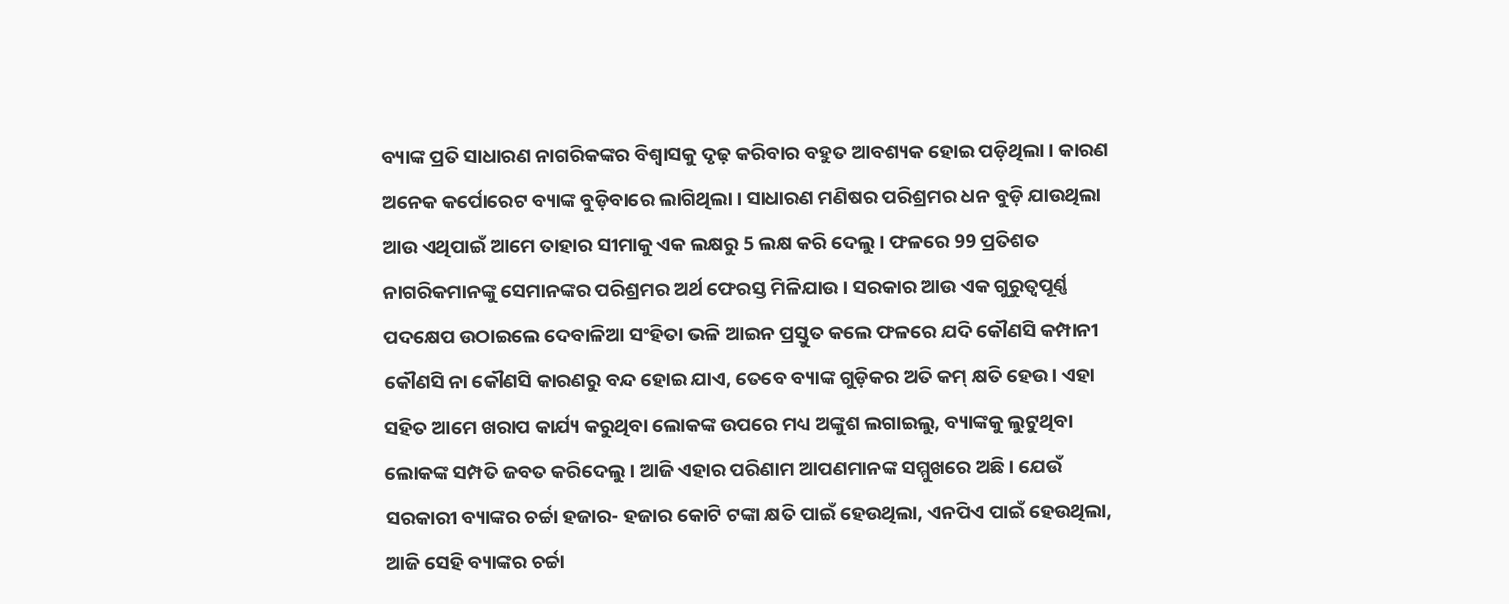ବ୍ୟାଙ୍କ ପ୍ରତି ସାଧାରଣ ନାଗରିକଙ୍କର ବିଶ୍ୱାସକୁ ଦୃଢ଼ କରିବାର ବହୁତ ଆବଶ୍ୟକ ହୋଇ ପଡ଼ିଥିଲା । କାରଣ ଅନେକ କର୍ପୋରେଟ ବ୍ୟାଙ୍କ ବୁଡ଼ିବାରେ ଲାଗିଥିଲା । ସାଧାରଣ ମଣିଷର ପରିଶ୍ରମର ଧନ ବୁଡ଼ି ଯାଉଥିଲା ଆଉ ଏଥିପାଇଁ ଆମେ ତାହାର ସୀମାକୁ ଏକ ଲକ୍ଷରୁ 5 ଲକ୍ଷ କରି ଦେଲୁ । ଫଳରେ 99 ପ୍ରତିଶତ ନାଗରିକମାନଙ୍କୁ ସେମାନଙ୍କର ପରିଶ୍ରମର ଅର୍ଥ ଫେରସ୍ତ ମିଳିଯାଉ । ସରକାର ଆଉ ଏକ ଗୁରୁତ୍ୱପୂର୍ଣ୍ଣ ପଦକ୍ଷେପ ଉଠାଇଲେ ଦେବାଳିଆ ସଂହିତା ଭଳି ଆଇନ ପ୍ରସ୍ତୁତ କଲେ ଫଳରେ ଯଦି କୌଣସି କମ୍ପାନୀ କୌଣସି ନା କୌଣସି କାରଣରୁ ବନ୍ଦ ହୋଇ ଯାଏ, ତେବେ ବ୍ୟାଙ୍କ ଗୁଡ଼ିକର ଅତି କମ୍ କ୍ଷତି ହେଉ । ଏହା ସହିତ ଆମେ ଖରାପ କାର୍ଯ୍ୟ କରୁଥିବା ଲୋକଙ୍କ ଉପରେ ମଧ୍ୟ ଅଙ୍କୁଶ ଲଗାଇଲୁ, ବ୍ୟାଙ୍କକୁ ଲୁଟୁଥିବା ଲୋକଙ୍କ ସମ୍ପତି ଜବତ କରିଦେଲୁ । ଆଜି ଏହାର ପରିଣାମ ଆପଣମାନଙ୍କ ସମ୍ମୁଖରେ ଅଛି । ଯେଉଁ ସରକାରୀ ବ୍ୟାଙ୍କର ଚର୍ଚ୍ଚା ହଜାର- ହଜାର କୋଟି ଟଙ୍କା କ୍ଷତି ପାଇଁ ହେଉଥିଲା, ଏନପିଏ ପାଇଁ ହେଉଥିଲା, ଆଜି ସେହି ବ୍ୟାଙ୍କର ଚର୍ଚ୍ଚା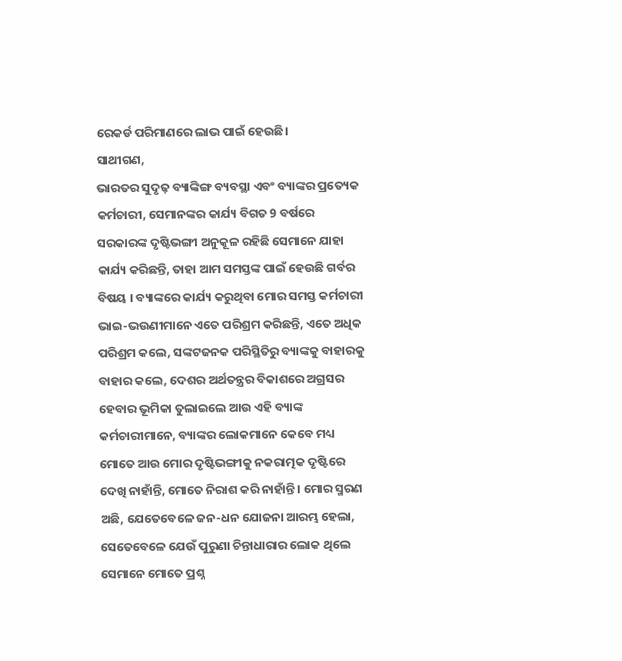ରେକର୍ଡ ପରିମାଣରେ ଲାଭ ପାଇଁ ହେଉଛି।
ସାଥୀଗଣ,
ଭାରତର ସୁଦୃଢ଼ ବ୍ୟାଙ୍କିଙ୍ଗ ବ୍ୟବସ୍ଥା ଏବଂ ବ୍ୟାଙ୍କର ପ୍ରତ୍ୟେକ କର୍ମଚାରୀ, ସେମାନଙ୍କର କାର୍ଯ୍ୟ ବିଗତ 9 ବର୍ଷରେ ସରକାରଙ୍କ ଦୃଷ୍ଟିଭଙ୍ଗୀ ଅନୁକୂଳ ରହିଛି ସେମାନେ ଯାହା କାର୍ଯ୍ୟ କରିଛନ୍ତି, ତାହା ଆମ ସମସ୍ତଙ୍କ ପାଇଁ ହେଉଛି ଗର୍ବର ବିଷୟ । ବ୍ୟାଙ୍କରେ କାର୍ଯ୍ୟ କରୁଥିବା ମୋର ସମସ୍ତ କର୍ମଚାରୀ ଭାଇ-ଭଉଣୀମାନେ ଏତେ ପରିଶ୍ରମ କରିଛନ୍ତି, ଏତେ ଅଧିକ ପରିଶ୍ରମ କଲେ, ସଙ୍କଟଜନକ ପରିସ୍ଥିତିରୁ ବ୍ୟାଙ୍କକୁ ବାହାରକୁ ବାହାର କଲେ, ଦେଶର ଅର୍ଥତନ୍ତ୍ରର ବିକାଶରେ ଅଗ୍ରସର ହେବାର ଭୂମିକା ତୁଲାଇଲେ ଆଉ ଏହି ବ୍ୟାଙ୍କ କର୍ମଚାରୀମାନେ, ବ୍ୟାଙ୍କର ଲୋକମାନେ କେବେ ମଧ୍ୟ ମୋତେ ଆଉ ମୋର ଦୃଷ୍ଟିଭଙ୍ଗୀକୁ ନକରାତ୍ମକ ଦୃଷ୍ଟିରେ ଦେଖି ନାହାଁନ୍ତି, ମୋତେ ନିରାଶ କରି ନାହାଁନ୍ତି । ମୋର ସ୍ମରଣ ଅଛି, ଯେତେବେଳେ ଜନ-ଧନ ଯୋଜନା ଆରମ୍ଭ ହେଲା, ସେତେବେଳେ ଯେଉଁ ପୁରୁଣା ଚିନ୍ତାଧାରାର ଲୋକ ଥିଲେ ସେମାନେ ମୋତେ ପ୍ରଶ୍ନ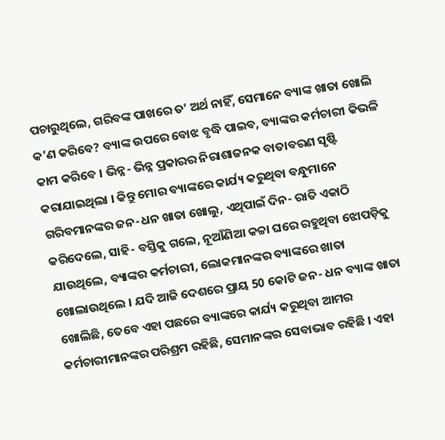ପଚାରୁଥିଲେ, ଗରିବଙ୍କ ପାଖରେ ତ’ ଅର୍ଥ ନାହିଁ, ସେମାନେ ବ୍ୟାଙ୍କ ଖାତା ଖୋଲି କ’ଣ କରିବେ? ବ୍ୟାଙ୍କ ଉପରେ ବୋଝ ବୃଦ୍ଧି ପାଇବ, ବ୍ୟାଙ୍କର କର୍ମଚାରୀ କିଭଳି କାମ କରିବେ । ଭିନ୍ନ- ଭିନ୍ନ ପ୍ରକାରର ନିରାଶାଜନକ ବାତାବରଣ ସୃଷ୍ଟି କରାଯାଇଥିଲା । କିନ୍ତୁ ମୋର ବ୍ୟାଙ୍କରେ କାର୍ଯ୍ୟ କରୁଥିବା ବନ୍ଧୁମାନେ ଗରିବମାନଙ୍କର ଜନ-ଧନ ଖାତା ଖୋଲୁ, ଏଥିପାଇଁ ଦିନ- ରାତି ଏକାଠି କରିଦେଲେ, ସାହି- ବସ୍ତିକୁ ଗଲେ, ନୂଆଁଣିଆ କଚ୍ଚା ଘରେ ରହୁଥିବା ଝୋପଡ଼ିକୁ ଯାଉଥିଲେ, ବ୍ୟାଙ୍କର କର୍ମଚାରୀ, ଲୋକମାନଙ୍କର ବ୍ୟାଙ୍କରେ ଖାତା ଖୋଲାଉଥିଲେ । ଯଦି ଆଜି ଦେଶରେ ପ୍ରାୟ 50 କୋଟି ଜନ- ଧନ ବ୍ୟାଙ୍କ ଖାତା ଖୋଲିଛି, ତେବେ ଏହା ପଛରେ ବ୍ୟାଙ୍କରେ କାର୍ଯ୍ୟ କରୁଥିବା ଆମର କର୍ମଚାରୀମାନଙ୍କର ପରିଶ୍ରମ ରହିଛି, ସେମାନଙ୍କର ସେବାଭାବ ରହିଛି । ଏହା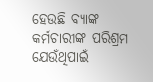ହେଉଛି ବ୍ୟାଙ୍କ କର୍ମଚାରୀଙ୍କ ପରିଶ୍ରମ ଯେଉଁଥିପାଇଁ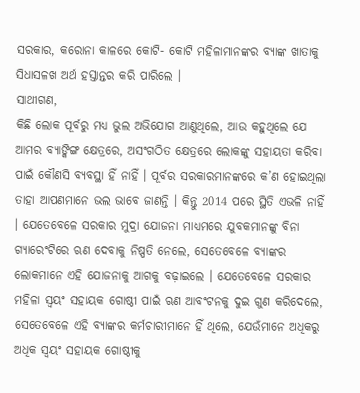ସରକାର, କରୋନା କାଳରେ କୋଟି- କୋଟି ମହିଳାମାନଙ୍କର ବ୍ୟାଙ୍କ ଖାତାକୁ ସିଧାସଳଖ ଅର୍ଥ ହସ୍ତାନ୍ତର କରି ପାରିଲେ ।
ସାଥୀଗଣ,
କିଛି ଲୋକ ପୂର୍ବରୁ ମଧ୍ୟ ଭୁଲ ଅଭିଯୋଗ ଆଣୁଥିଲେ, ଆଉ କହୁଥିଲେ ଯେ ଆମର ବ୍ୟାଙ୍କିଙ୍ଗ କ୍ଷେତ୍ରରେ, ଅସଂଗଠିତ କ୍ଷେତ୍ରରେ ଲୋକଙ୍କୁ ସହାୟତା କରିବା ପାଇଁ କୌଣସି ବ୍ୟବସ୍ଥା ହିଁ ନାହିଁ । ପୂର୍ବର ସରକାରମାନଙ୍କରେ କ’ଣ ହୋଇଥିଲା ତାହା ଆପଣମାନେ ଭଲ ଭାବେ ଜାଣନ୍ତି । କିନ୍ତୁ 2014 ପରେ ସ୍ଥିତି ଏଭଳି ନାହିଁ । ଯେତେବେଳେ ସରକାର ମୁଦ୍ରା ଯୋଜନା ମାଧ୍ୟମରେ ଯୁବକମାନଙ୍କୁ ବିନା ଗ୍ୟାରେଂଟିରେ ଋଣ ଦେବାକୁ ନିଷ୍ପତି ନେଲେ, ସେତେବେଳେ ବ୍ୟାଙ୍କର ଲୋକମାନେ ଏହି ଯୋଜନାକୁ ଆଗକୁ ବଢ଼ାଇଲେ । ଯେତେବେଳେ ସରକାର ମହିଳା ସ୍ୱୟଂ ସହାୟକ ଗୋଷ୍ଠୀ ପାଇଁ ଋଣ ଆବଂଟନକୁ ଦୁଇ ଗୁଣ କରିଦେଲେ, ସେତେବେଳେ ଏହି ବ୍ୟାଙ୍କର କର୍ମଚାରୀମାନେ ହିଁ ଥିଲେ, ଯେଉଁମାନେ ଅଧିକରୁ ଅଧିକ ସ୍ୱୟଂ ସହାୟକ ଗୋଷ୍ଠୀକୁ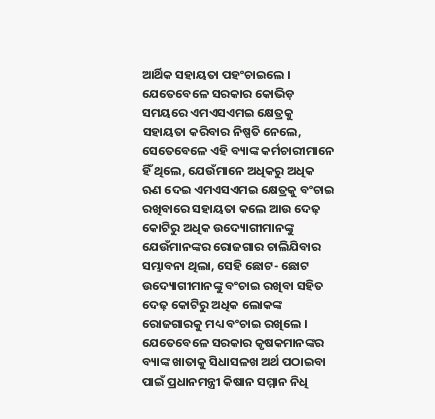ଆର୍ଥିକ ସହାୟତା ପହଂଚାଇଲେ । ଯେତେବେଳେ ସରକାର କୋଭିଡ଼ ସମୟରେ ଏମଏସଏମଇ କ୍ଷେତ୍ରକୁ ସହାୟତା କରିବାର ନିଷ୍ପତି ନେଲେ, ସେତେବେଳେ ଏହି ବ୍ୟାଙ୍କ କର୍ମଚାରୀମାନେ ହିଁ ଥିଲେ, ଯେଉଁମାନେ ଅଧିକରୁ ଅଧିକ ଋଣ ଦେଇ ଏମଏସଏମଇ କ୍ଷେତ୍ରକୁ ବଂଚାଇ ରଖିବାରେ ସହାୟତା କଲେ ଆଉ ଦେଢ଼ କୋଟିରୁ ଅଧିକ ଉଦ୍ୟୋଗୀମାନଙ୍କୁ ଯେଉଁମାନଙ୍କର ରୋଜଗାର ଚାଲିଯିବାର ସମ୍ଭାବନା ଥିଲା, ସେହି ଛୋଟ- ଛୋଟ ଉଦ୍ୟୋଗୀମାନଙ୍କୁ ବଂଚାଇ ରଖିବା ସହିତ ଦେଢ଼ କୋଟିରୁ ଅଧିକ ଲୋକଙ୍କ ରୋଜଗାରକୁ ମଧ୍ୟ ବଂଚାଇ ରଖିଲେ । ଯେତେବେଳେ ସରକାର କୃଷକମାନଙ୍କର ବ୍ୟାଙ୍କ ଖାତାକୁ ସିଧାସଳଖ ଅର୍ଥ ପଠାଇବା ପାଇଁ ପ୍ରଧାନମନ୍ତ୍ରୀ କିଷାନ ସମ୍ମାନ ନିଧି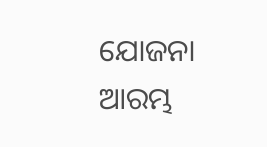ଯୋଜନା ଆରମ୍ଭ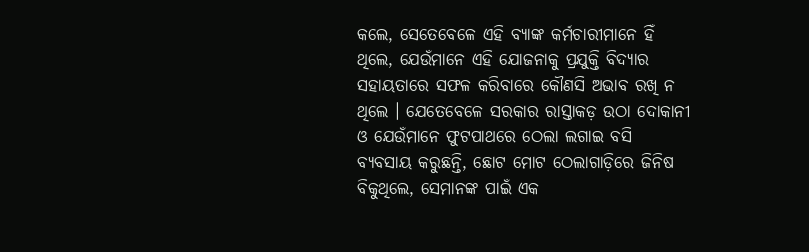କଲେ, ସେତେବେଳେ ଏହି ବ୍ୟାଙ୍କ କର୍ମଚାରୀମାନେ ହିଁ ଥିଲେ, ଯେଉଁମାନେ ଏହି ଯୋଜନାକୁ ପ୍ରଯୁକ୍ତି ବିଦ୍ୟାର ସହାୟତାରେ ସଫଳ କରିବାରେ କୌଣସି ଅଭାବ ରଖି ନ ଥିଲେ । ଯେତେବେଳେ ସରକାର ରାସ୍ତାକଡ଼ ଉଠା ଦୋକାନୀ ଓ ଯେଉଁମାନେ ଫୁଟପାଥରେ ଠେଲା ଲଗାଇ ବସି ବ୍ୟବସାୟ କରୁଛନ୍ତି, ଛୋଟ ମୋଟ ଠେଲାଗାଡ଼ିରେ ଜିନିଷ ବିକୁଥିଲେ, ସେମାନଙ୍କ ପାଇଁ ଏକ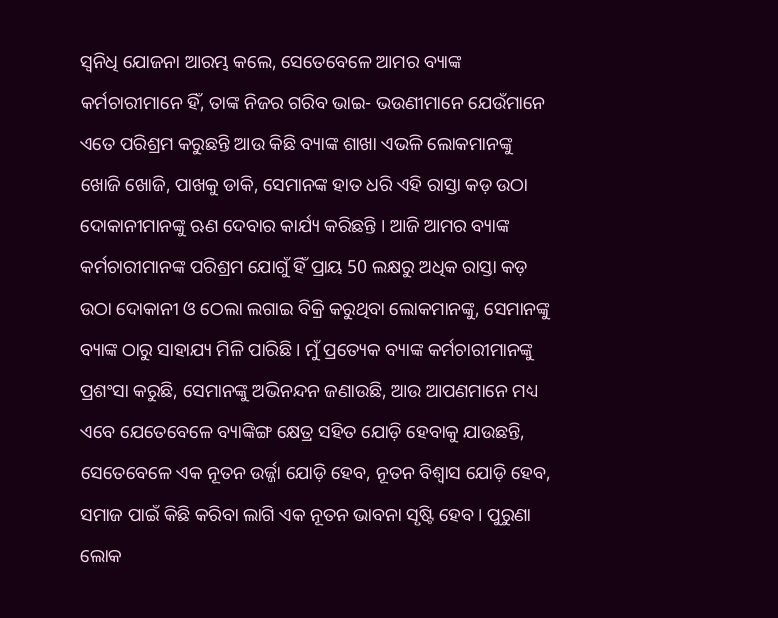ସ୍ୱନିଧି ଯୋଜନା ଆରମ୍ଭ କଲେ, ସେତେବେଳେ ଆମର ବ୍ୟାଙ୍କ କର୍ମଚାରୀମାନେ ହିଁ, ତାଙ୍କ ନିଜର ଗରିବ ଭାଇ- ଭଉଣୀମାନେ ଯେଉଁମାନେ ଏତେ ପରିଶ୍ରମ କରୁଛନ୍ତି ଆଉ କିଛି ବ୍ୟାଙ୍କ ଶାଖା ଏଭଳି ଲୋକମାନଙ୍କୁ ଖୋଜି ଖୋଜି, ପାଖକୁ ଡାକି, ସେମାନଙ୍କ ହାତ ଧରି ଏହି ରାସ୍ତା କଡ଼ ଉଠା ଦୋକାନୀମାନଙ୍କୁ ଋଣ ଦେବାର କାର୍ଯ୍ୟ କରିଛନ୍ତି । ଆଜି ଆମର ବ୍ୟାଙ୍କ କର୍ମଚାରୀମାନଙ୍କ ପରିଶ୍ରମ ଯୋଗୁଁ ହିଁ ପ୍ରାୟ 50 ଲକ୍ଷରୁ ଅଧିକ ରାସ୍ତା କଡ଼ ଉଠା ଦୋକାନୀ ଓ ଠେଲା ଲଗାଇ ବିକ୍ରି କରୁଥିବା ଲୋକମାନଙ୍କୁ, ସେମାନଙ୍କୁ ବ୍ୟାଙ୍କ ଠାରୁ ସାହାଯ୍ୟ ମିଳି ପାରିଛି । ମୁଁ ପ୍ରତ୍ୟେକ ବ୍ୟାଙ୍କ କର୍ମଚାରୀମାନଙ୍କୁ ପ୍ରଶଂସା କରୁଛି, ସେମାନଙ୍କୁ ଅଭିନନ୍ଦନ ଜଣାଉଛି, ଆଉ ଆପଣମାନେ ମଧ୍ୟ ଏବେ ଯେତେବେଳେ ବ୍ୟାଙ୍କିଙ୍ଗ କ୍ଷେତ୍ର ସହିତ ଯୋଡ଼ି ହେବାକୁ ଯାଉଛନ୍ତି, ସେତେବେଳେ ଏକ ନୂତନ ଉର୍ଜ୍ଜା ଯୋଡ଼ି ହେବ, ନୂତନ ବିଶ୍ୱାସ ଯୋଡ଼ି ହେବ, ସମାଜ ପାଇଁ କିଛି କରିବା ଲାଗି ଏକ ନୂତନ ଭାବନା ସୃଷ୍ଟି ହେବ । ପୁରୁଣା ଲୋକ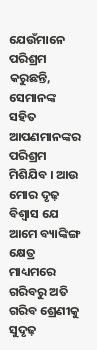ଯେଉଁମାନେ ପରିଶ୍ରମ କରୁଛନ୍ତି, ସେମାନଙ୍କ ସହିତ ଆପଣମାନଙ୍କର ପରିଶ୍ରମ ମିଶିଯିବ । ଆଉ ମୋର ଦୃଢ଼ ବିଶ୍ୱାସ ଯେ ଆମେ ବ୍ୟାଙ୍କିଙ୍ଗ କ୍ଷେତ୍ର ମାଧ୍ୟମରେ ଗରିବରୁ ଅତି ଗରିବ ଶ୍ରେଣୀକୁ ସୁଦୃଢ଼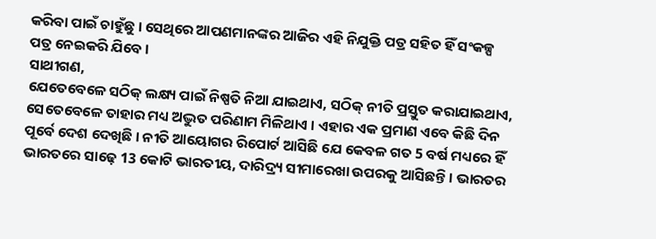କରିବା ପାଇଁ ଚାହୁଁଛୁ । ସେଥିରେ ଆପଣମାନଙ୍କର ଆଜିର ଏହି ନିଯୁକ୍ତି ପତ୍ର ସହିତ ହିଁ ସଂକଳ୍ପ ପତ୍ର ନେଇକରି ଯିବେ ।
ସାଥୀଗଣ,
ଯେତେବେଳେ ସଠିକ୍ ଲକ୍ଷ୍ୟ ପାଇଁ ନିଷ୍ପତି ନିଆ ଯାଇଥାଏ, ସଠିକ୍ ନୀତି ପ୍ରସ୍ତୁତ କରାଯାଇଥାଏ, ସେତେବେଳେ ତାହାର ମଧ୍ୟ ଅଦ୍ଭୁତ ପରିଣାମ ମିଳିଥାଏ । ଏହାର ଏକ ପ୍ରମାଣ ଏବେ କିଛି ଦିନ ପୂର୍ବେ ଦେଶ ଦେଖିଛି । ନୀତି ଆୟୋଗର ରିପୋର୍ଟ ଆସିଛି ଯେ କେବଳ ଗତ 5 ବର୍ଷ ମଧ୍ୟରେ ହିଁ ଭାରତରେ ସାଢ଼େ 13 କୋଟି ଭାରତୀୟ, ଦାରିଦ୍ର୍ୟ ସୀମାରେଖା ଉପରକୁ ଆସିଛନ୍ତି । ଭାରତର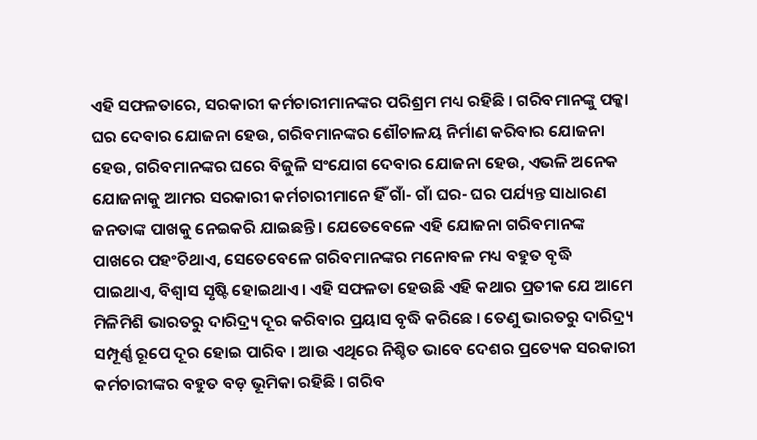ଏହି ସଫଳତାରେ, ସରକାରୀ କର୍ମଚାରୀମାନଙ୍କର ପରିଶ୍ରମ ମଧ୍ୟ ରହିଛି । ଗରିବମାନଙ୍କୁ ପକ୍କା ଘର ଦେବାର ଯୋଜନା ହେଉ, ଗରିବମାନଙ୍କର ଶୌଚାଳୟ ନିର୍ମାଣ କରିବାର ଯୋଜନା ହେଉ, ଗରିବମାନଙ୍କର ଘରେ ବିଜୁଳି ସଂଯୋଗ ଦେବାର ଯୋଜନା ହେଉ, ଏଭଳି ଅନେକ ଯୋଜନାକୁ ଆମର ସରକାରୀ କର୍ମଚାରୀମାନେ ହିଁ ଗାଁ- ଗାଁ ଘର- ଘର ପର୍ଯ୍ୟନ୍ତ ସାଧାରଣ ଜନତାଙ୍କ ପାଖକୁ ନେଇକରି ଯାଇଛନ୍ତି । ଯେତେବେଳେ ଏହି ଯୋଜନା ଗରିବମାନଙ୍କ ପାଖରେ ପହଂଚିଥାଏ, ସେତେବେଳେ ଗରିବମାନଙ୍କର ମନୋବଳ ମଧ୍ୟ ବହୁତ ବୃଦ୍ଧି ପାଇଥାଏ, ବିଶ୍ୱାସ ସୃଷ୍ଟି ହୋଇଥାଏ। ଏହି ସଫଳତା ହେଉଛି ଏହି କଥାର ପ୍ରତୀକ ଯେ ଆମେ ମିଳିମିଶି ଭାରତରୁ ଦାରିଦ୍ର୍ୟ ଦୂର କରିବାର ପ୍ରୟାସ ବୃଦ୍ଧି କରିଛେ । ତେଣୁ ଭାରତରୁ ଦାରିଦ୍ର୍ୟ ସମ୍ପୂର୍ଣ୍ଣ ରୂପେ ଦୂର ହୋଇ ପାରିବ । ଆଉ ଏଥିରେ ନିଶ୍ଚିତ ଭାବେ ଦେଶର ପ୍ରତ୍ୟେକ ସରକାରୀ କର୍ମଚାରୀଙ୍କର ବହୁତ ବଡ଼ ଭୂମିକା ରହିଛି । ଗରିବ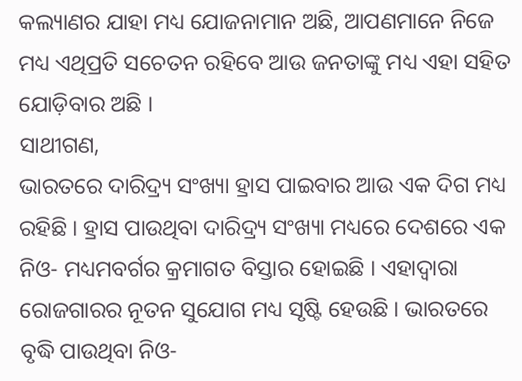କଲ୍ୟାଣର ଯାହା ମଧ୍ୟ ଯୋଜନାମାନ ଅଛି, ଆପଣମାନେ ନିଜେ ମଧ୍ୟ ଏଥିପ୍ରତି ସଚେତନ ରହିବେ ଆଉ ଜନତାଙ୍କୁ ମଧ୍ୟ ଏହା ସହିତ ଯୋଡ଼ିବାର ଅଛି ।
ସାଥୀଗଣ,
ଭାରତରେ ଦାରିଦ୍ର୍ୟ ସଂଖ୍ୟା ହ୍ରାସ ପାଇବାର ଆଉ ଏକ ଦିଗ ମଧ୍ୟ ରହିଛି । ହ୍ରାସ ପାଉଥିବା ଦାରିଦ୍ର୍ୟ ସଂଖ୍ୟା ମଧ୍ୟରେ ଦେଶରେ ଏକ ନିଓ- ମଧ୍ୟମବର୍ଗର କ୍ରମାଗତ ବିସ୍ତାର ହୋଇଛି । ଏହାଦ୍ୱାରା ରୋଜଗାରର ନୂତନ ସୁଯୋଗ ମଧ୍ୟ ସୃଷ୍ଟି ହେଉଛି । ଭାରତରେ ବୃଦ୍ଧି ପାଉଥିବା ନିଓ-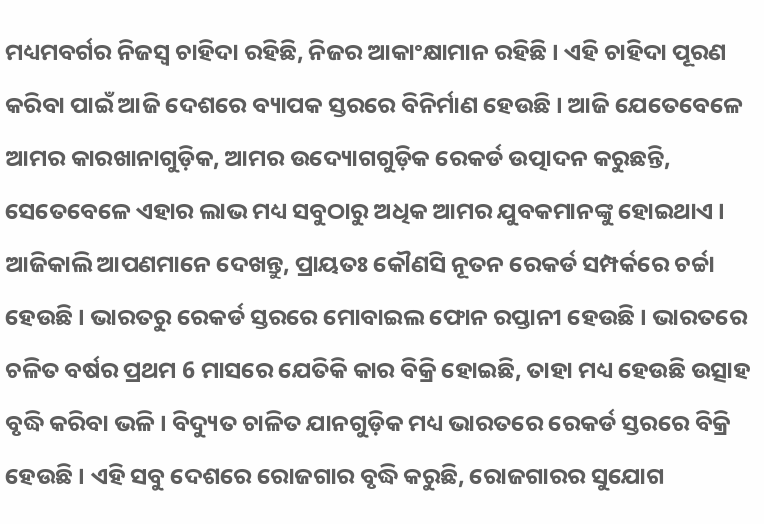ମଧ୍ୟମବର୍ଗର ନିଜସ୍ୱ ଚାହିଦା ରହିଛି, ନିଜର ଆକାଂକ୍ଷାମାନ ରହିଛି । ଏହି ଚାହିଦା ପୂରଣ କରିବା ପାଇଁ ଆଜି ଦେଶରେ ବ୍ୟାପକ ସ୍ତରରେ ବିନିର୍ମାଣ ହେଉଛି । ଆଜି ଯେତେବେଳେ ଆମର କାରଖାନାଗୁଡ଼ିକ, ଆମର ଉଦ୍ୟୋଗଗୁଡ଼ିକ ରେକର୍ଡ ଉତ୍ପାଦନ କରୁଛନ୍ତି, ସେତେବେଳେ ଏହାର ଲାଭ ମଧ୍ୟ ସବୁଠାରୁ ଅଧିକ ଆମର ଯୁବକମାନଙ୍କୁ ହୋଇଥାଏ । ଆଜିକାଲି ଆପଣମାନେ ଦେଖନ୍ତୁ, ପ୍ରାୟତଃ କୌଣସି ନୂତନ ରେକର୍ଡ ସମ୍ପର୍କରେ ଚର୍ଚ୍ଚା ହେଉଛି । ଭାରତରୁ ରେକର୍ଡ ସ୍ତରରେ ମୋବାଇଲ ଫୋନ ରପ୍ତାନୀ ହେଉଛି । ଭାରତରେ ଚଳିତ ବର୍ଷର ପ୍ରଥମ 6 ମାସରେ ଯେତିକି କାର ବିକ୍ରି ହୋଇଛି, ତାହା ମଧ୍ୟ ହେଉଛି ଉତ୍ସାହ ବୃଦ୍ଧି କରିବା ଭଳି । ବିଦ୍ୟୁତ ଚାଳିତ ଯାନଗୁଡ଼ିକ ମଧ୍ୟ ଭାରତରେ ରେକର୍ଡ ସ୍ତରରେ ବିକ୍ରି ହେଉଛି । ଏହି ସବୁ ଦେଶରେ ରୋଜଗାର ବୃଦ୍ଧି କରୁଛି, ରୋଜଗାରର ସୁଯୋଗ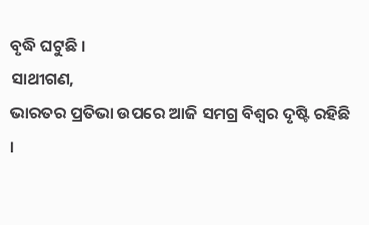ବୃଦ୍ଧି ଘଟୁଛି ।
ସାଥୀଗଣ,
ଭାରତର ପ୍ରତିଭା ଉପରେ ଆଜି ସମଗ୍ର ବିଶ୍ୱର ଦୃଷ୍ଟି ରହିଛି ।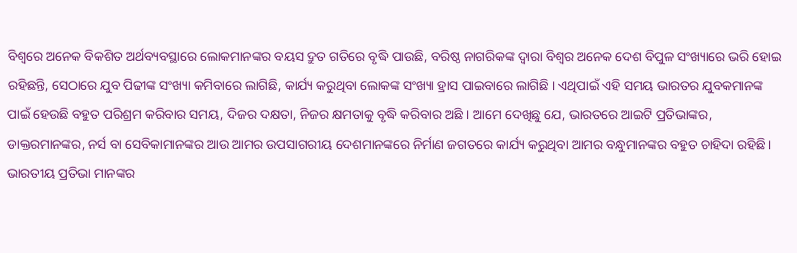ବିଶ୍ୱରେ ଅନେକ ବିକଶିତ ଅର୍ଥବ୍ୟବସ୍ଥାରେ ଲୋକମାନଙ୍କର ବୟସ ଦ୍ରୁତ ଗତିରେ ବୃଦ୍ଧି ପାଉଛି, ବରିଷ୍ଠ ନାଗରିକଙ୍କ ଦ୍ୱାରା ବିଶ୍ୱର ଅନେକ ଦେଶ ବିପୁଳ ସଂଖ୍ୟାରେ ଭରି ହୋଇ ରହିଛନ୍ତି, ସେଠାରେ ଯୁବ ପିଢୀଙ୍କ ସଂଖ୍ୟା କମିବାରେ ଲାଗିଛି, କାର୍ଯ୍ୟ କରୁଥିବା ଲୋକଙ୍କ ସଂଖ୍ୟା ହ୍ରାସ ପାଇବାରେ ଲାଗିଛି । ଏଥିପାଇଁ ଏହି ସମୟ ଭାରତର ଯୁବକମାନଙ୍କ ପାଇଁ ହେଉଛି ବହୁତ ପରିଶ୍ରମ କରିବାର ସମୟ, ଦିଜର ଦକ୍ଷତା, ନିଜର କ୍ଷମତାକୁ ବୃଦ୍ଧି କରିବାର ଅଛି । ଆମେ ଦେଖିଛୁ ଯେ, ଭାରତରେ ଆଇଟି ପ୍ରତିଭାଙ୍କର, ଡାକ୍ତରମାନଙ୍କର, ନର୍ସ ବା ସେବିକାମାନଙ୍କର ଆଉ ଆମର ଉପସାଗରୀୟ ଦେଶମାନଙ୍କରେ ନିର୍ମାଣ ଜଗତରେ କାର୍ଯ୍ୟ କରୁଥିବା ଆମର ବନ୍ଧୁମାନଙ୍କର ବହୁତ ଚାହିଦା ରହିଛି। ଭାରତୀୟ ପ୍ରତିଭା ମାନଙ୍କର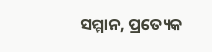ସମ୍ମାନ, ପ୍ରତ୍ୟେକ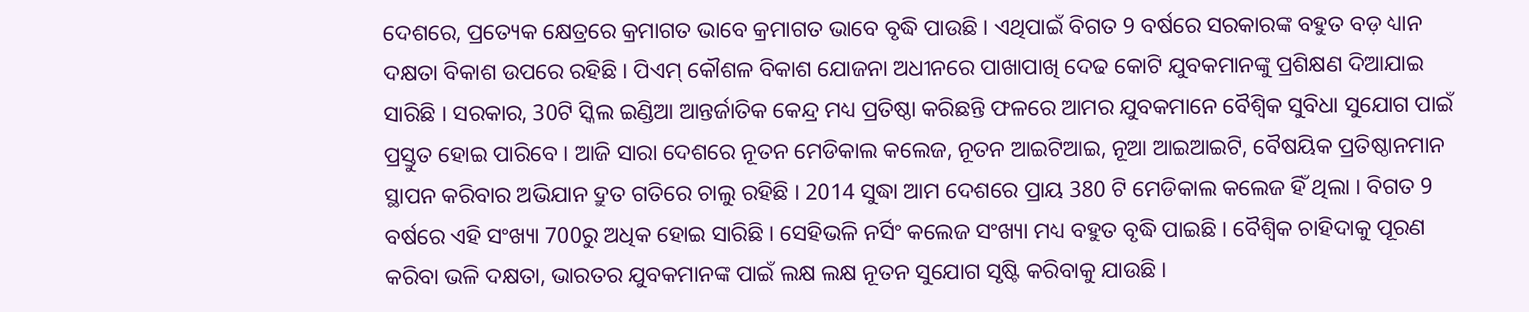ଦେଶରେ, ପ୍ରତ୍ୟେକ କ୍ଷେତ୍ରରେ କ୍ରମାଗତ ଭାବେ କ୍ରମାଗତ ଭାବେ ବୃଦ୍ଧି ପାଉଛି । ଏଥିପାଇଁ ବିଗତ 9 ବର୍ଷରେ ସରକାରଙ୍କ ବହୁତ ବଡ଼ ଧ୍ୟାନ ଦକ୍ଷତା ବିକାଶ ଉପରେ ରହିଛି । ପିଏମ୍ କୌଶଳ ବିକାଶ ଯୋଜନା ଅଧୀନରେ ପାଖାପାଖି ଦେଢ କୋଟି ଯୁବକମାନଙ୍କୁ ପ୍ରଶିକ୍ଷଣ ଦିଆଯାଇ ସାରିଛି । ସରକାର, 30ଟି ସ୍କିଲ ଇଣ୍ଡିଆ ଆନ୍ତର୍ଜାତିକ କେନ୍ଦ୍ର ମଧ୍ୟ ପ୍ରତିଷ୍ଠା କରିଛନ୍ତି ଫଳରେ ଆମର ଯୁବକମାନେ ବୈଶ୍ୱିକ ସୁବିଧା ସୁଯୋଗ ପାଇଁ ପ୍ରସ୍ତୁତ ହୋଇ ପାରିବେ । ଆଜି ସାରା ଦେଶରେ ନୂତନ ମେଡିକାଲ କଲେଜ, ନୂତନ ଆଇଟିଆଇ, ନୂଆ ଆଇଆଇଟି, ବୈଷୟିକ ପ୍ରତିଷ୍ଠାନମାନ ସ୍ଥାପନ କରିବାର ଅଭିଯାନ ଦ୍ରୁତ ଗତିରେ ଚାଲୁ ରହିଛି । 2014 ସୁଦ୍ଧା ଆମ ଦେଶରେ ପ୍ରାୟ 380 ଟି ମେଡିକାଲ କଲେଜ ହିଁ ଥିଲା । ବିଗତ 9 ବର୍ଷରେ ଏହି ସଂଖ୍ୟା 700ରୁ ଅଧିକ ହୋଇ ସାରିଛି । ସେହିଭଳି ନର୍ସିଂ କଲେଜ ସଂଖ୍ୟା ମଧ୍ୟ ବହୁତ ବୃଦ୍ଧି ପାଇଛି । ବୈଶ୍ୱିକ ଚାହିଦାକୁ ପୂରଣ କରିବା ଭଳି ଦକ୍ଷତା, ଭାରତର ଯୁବକମାନଙ୍କ ପାଇଁ ଲକ୍ଷ ଲକ୍ଷ ନୂତନ ସୁଯୋଗ ସୃଷ୍ଟି କରିବାକୁ ଯାଉଛି ।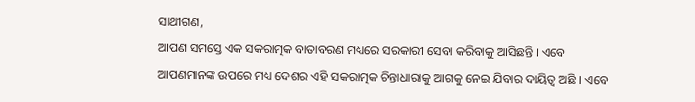ସାଥୀଗଣ,
ଆପଣ ସମସ୍ତେ ଏକ ସକରାତ୍ମକ ବାତାବରଣ ମଧ୍ୟରେ ସରକାରୀ ସେବା କରିବାକୁ ଆସିଛନ୍ତି । ଏବେ ଆପଣମାନଙ୍କ ଉପରେ ମଧ୍ୟ ଦେଶର ଏହି ସକରାତ୍ମକ ଚିନ୍ତାଧାରାକୁ ଆଗକୁ ନେଇ ଯିବାର ଦାୟିତ୍ୱ ଅଛି । ଏବେ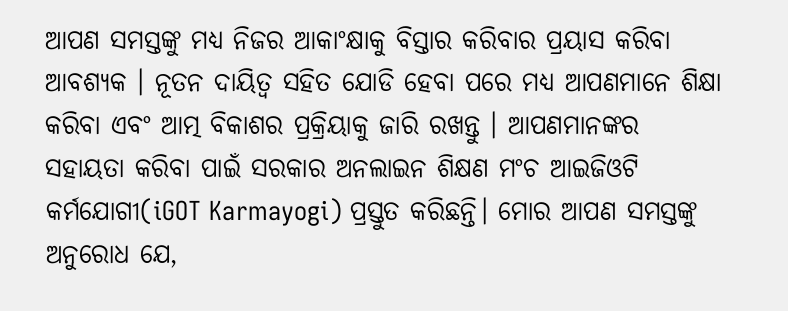ଆପଣ ସମସ୍ତଙ୍କୁ ମଧ୍ୟ ନିଜର ଆକାଂକ୍ଷାକୁ ବିସ୍ତାର କରିବାର ପ୍ରୟାସ କରିବା ଆବଶ୍ୟକ । ନୂତନ ଦାୟିତ୍ୱ ସହିତ ଯୋଡି ହେବା ପରେ ମଧ୍ୟ ଆପଣମାନେ ଶିକ୍ଷା କରିବା ଏବଂ ଆତ୍ମ ବିକାଶର ପ୍ରକ୍ରିୟାକୁ ଜାରି ରଖନ୍ତୁ । ଆପଣମାନଙ୍କର ସହାୟତା କରିବା ପାଇଁ ସରକାର ଅନଲାଇନ ଶିକ୍ଷଣ ମଂଚ ଆଇଜିଓଟି କର୍ମଯୋଗୀ(iGOT Karmayogi) ପ୍ରସ୍ତୁତ କରିଛନ୍ତି। ମୋର ଆପଣ ସମସ୍ତଙ୍କୁ ଅନୁରୋଧ ଯେ,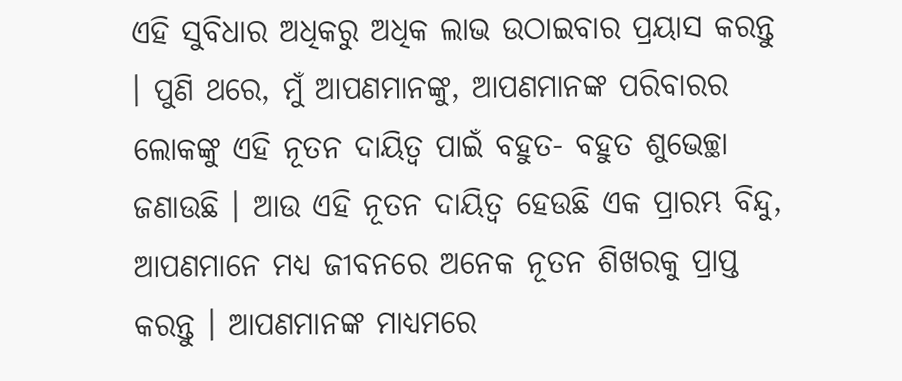ଏହି ସୁବିଧାର ଅଧିକରୁ ଅଧିକ ଲାଭ ଉଠାଇବାର ପ୍ରୟାସ କରନ୍ତୁ । ପୁଣି ଥରେ, ମୁଁ ଆପଣମାନଙ୍କୁ, ଆପଣମାନଙ୍କ ପରିବାରର ଲୋକଙ୍କୁ ଏହି ନୂତନ ଦାୟିତ୍ୱ ପାଇଁ ବହୁତ- ବହୁତ ଶୁଭେଚ୍ଛା ଜଣାଉଛି । ଆଉ ଏହି ନୂତନ ଦାୟିତ୍ୱ ହେଉଛି ଏକ ପ୍ରାରମ୍ଭ ବିନ୍ଦୁ, ଆପଣମାନେ ମଧ୍ୟ ଜୀବନରେ ଅନେକ ନୂତନ ଶିଖରକୁ ପ୍ରାପ୍ତ କରନ୍ତୁ । ଆପଣମାନଙ୍କ ମାଧ୍ୟମରେ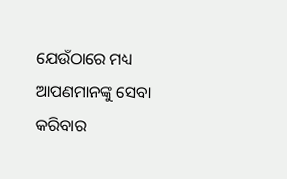ଯେଉଁଠାରେ ମଧ୍ୟ ଆପଣମାନଙ୍କୁ ସେବା କରିବାର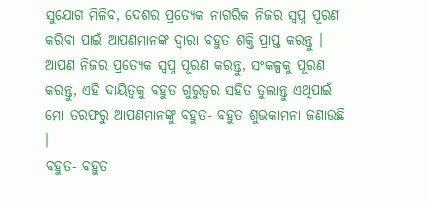ସୁଯୋଗ ମିଳିବ, ଦେଶର ପ୍ରତ୍ୟେକ ନାଗରିକ ନିଜର ସ୍ୱପ୍ନ ପୂରଣ କରିବା ପାଇଁ ଆପଣମାନଙ୍କ ଦ୍ୱାରା ବହୁତ ଶକ୍ତି ପ୍ରାପ୍ତ କରନ୍ତୁ । ଆପଣ ନିଜର ପ୍ରତ୍ୟେକ ସ୍ୱପ୍ନ ପୂରଣ କରନ୍ତୁ, ସଂକଳ୍ପକୁ ପୂରଣ କରନ୍ତୁ, ଏହି ଦାୟିତ୍ୱକୁ ବହୁତ ଗୁରୁତ୍ୱର ସହିତ ତୁଲାନ୍ତୁ ଏଥିପାଇଁ ମୋ ତରଫରୁ ଆପଣମାନଙ୍କୁ ବହୁତ- ବହୁତ ଶୁଭକାମନା ଜଣାଉଛି ।
ବହୁତ- ବହୁତ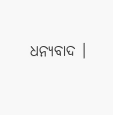ଧନ୍ୟବାଦ ।